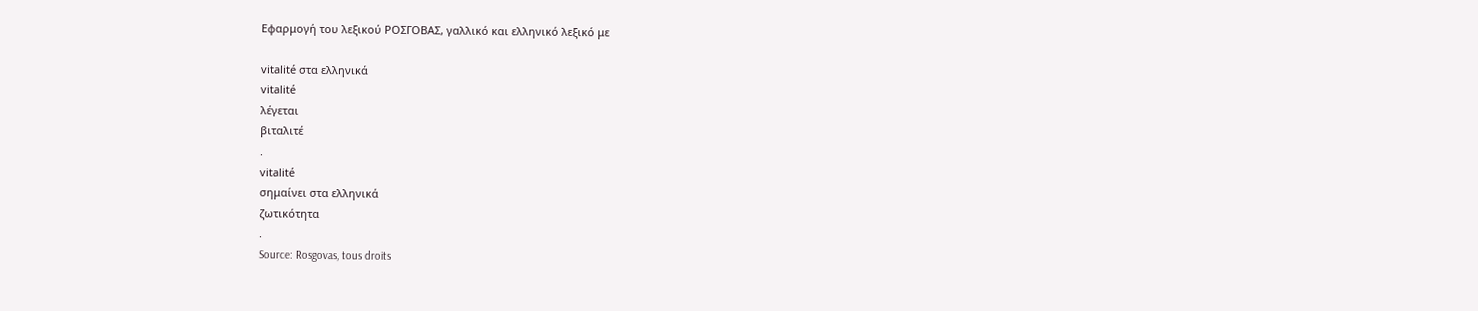Εφαρμογή του λεξικού ΡΟΣΓΟΒΑΣ, γαλλικό και ελληνικό λεξικό με

vitalité στα ελληνικά
vitalité
λέγεται
βιταλιτέ
.
vitalité
σημαίνει στα ελληνικά
ζωτικότητα
.
Source: Rosgovas, tous droits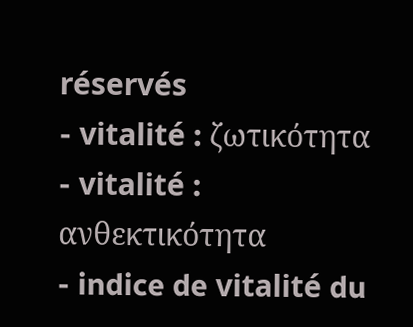réservés
- vitalité : ζωτικότητα
- vitalité : ανθεκτικότητα
- indice de vitalité du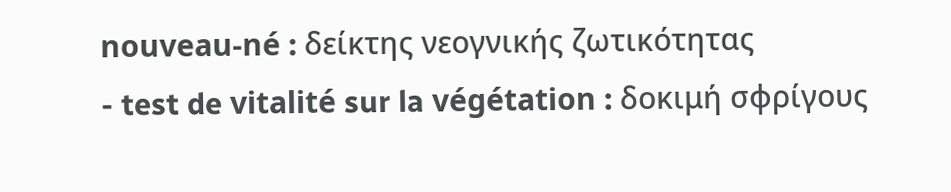nouveau-né : δείκτης νεογνικής ζωτικότητας
- test de vitalité sur la végétation : δοκιμή σφρίγους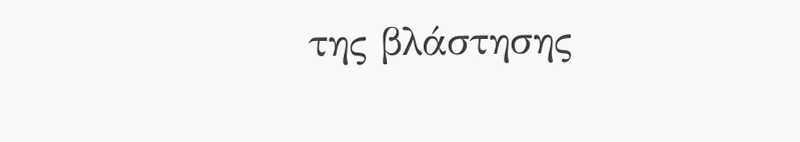της βλάστησης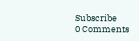Subscribe
0 Comments